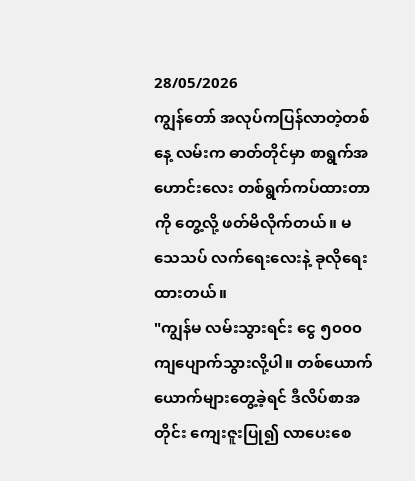28/05/2026
ကျွန်တော် အလုပ်ကပြန်လာတဲ့တစ်နေ့ လမ်းက ဓာတ်တိုင်မှာ စာရွက်အဟောင်းလေး တစ်ရွက်ကပ်ထားတာကို တွေ့လို့ ဖတ်မိလိုက်တယ်။ မသေသပ် လက်ရေးလေးနဲ့ ခုလိုရေးထားတယ်။
"ကျွန်မ လမ်းသွားရင်း ငွေ ၅၀၀၀ ကျပျောက်သွားလို့ပါ။ တစ်ယောက်ယောက်များတွေ့ခဲ့ရင် ဒီလိပ်စာအတိုင်း ကျေးဇူးပြု၍ လာပေးစေ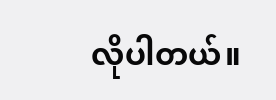လိုပါတယ်။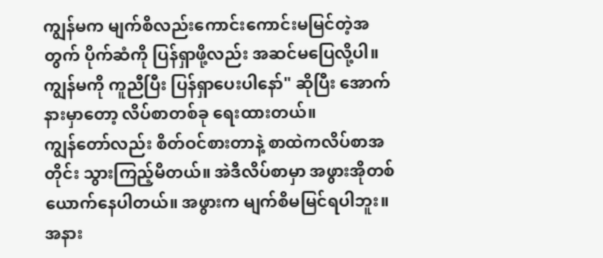ကျွန်မက မျက်စိလည်းကောင်းကောင်းမမြင်တဲ့အတွက် ပိုက်ဆံကို ပြန်ရှာဖို့လည်း အဆင်မပြေလို့ပါ။ ကျွန်မကို ကူညီပြီး ပြန်ရှာပေးပါနော်" ဆိုပြီး အောက်နားမှာတော့ လိပ်စာတစ်ခု ရေးထားတယ်။
ကျွန်တော်လည်း စိတ်ဝင်စားတာနဲ့ စာထဲကလိပ်စာအတိုင်း သွားကြည့်မိတယ်။ အဲဒီလိပ်စာမှာ အဖွားအိုတစ်ယောက်နေပါတယ်။ အဖွားက မျက်စိမမြင်ရပါဘူး။ အနား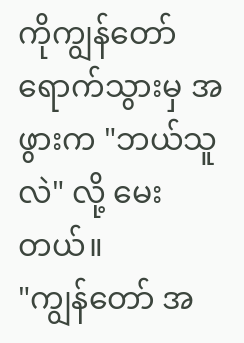ကိုကျွန်တော်ရောက်သွားမှ အဖွားက "ဘယ်သူလဲ" လို့ မေးတယ်။
"ကျွန်တော် အ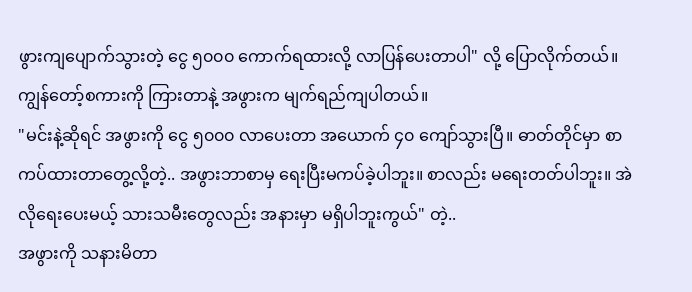ဖွားကျပျောက်သွားတဲ့ ငွေ ၅၀၀၀ ကောက်ရထားလို့ လာပြန်ပေးတာပါ" လို့ ပြောလိုက်တယ်။ ကျွန်တော့်စကားကို ကြားတာနဲ့ အဖွားက မျက်ရည်ကျပါတယ်။
"မင်းနဲ့ဆိုရင် အဖွားကို ငွေ ၅၀၀၀ လာပေးတာ အယောက် ၄၀ ကျော်သွားပြီ။ ဓာတ်တိုင်မှာ စာကပ်ထားတာတွေ့လို့တဲ့.. အဖွားဘာစာမှ ရေးပြီးမကပ်ခဲ့ပါဘူး။ စာလည်း မရေးတတ်ပါဘူး။ အဲလိုရေးပေးမယ့် သားသမီးတွေလည်း အနားမှာ မရှိပါဘူးကွယ်" တဲ့..
အဖွားကို သနားမိတာ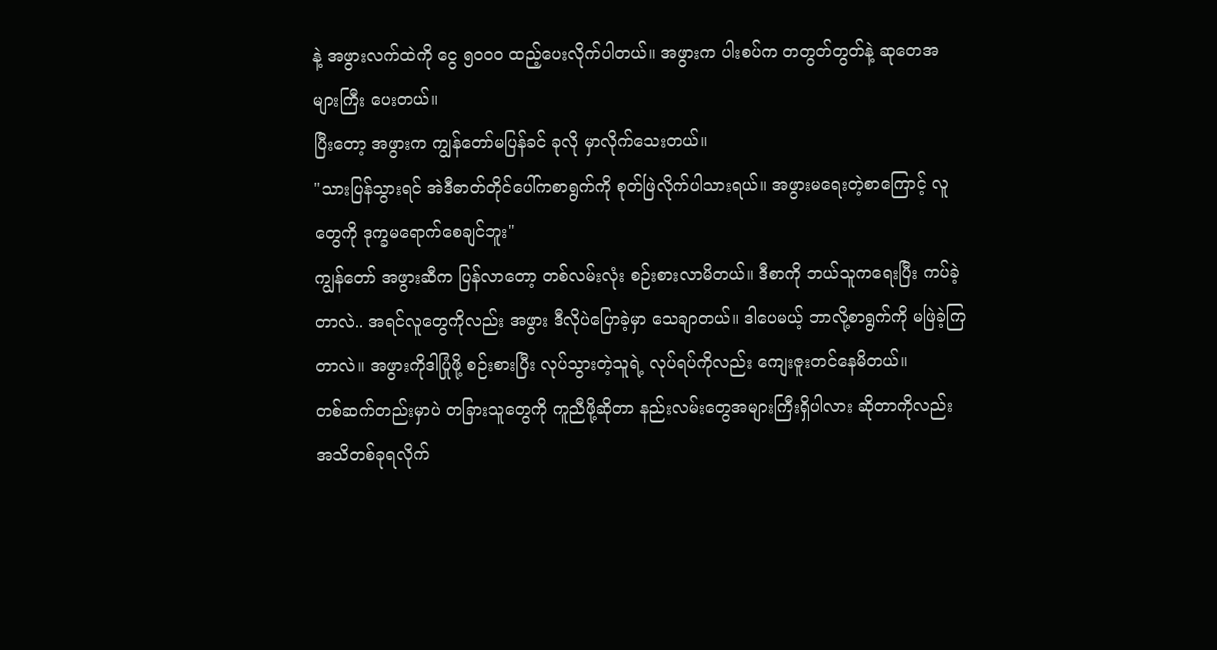နဲ့ အဖွားလက်ထဲကို ငွေ ၅၀၀၀ ထည့်ပေးလိုက်ပါတယ်။ အဖွားက ပါးစပ်က တတွတ်တွတ်နဲ့ ဆုတေအများကြီး ပေးတယ်။
ပြီးတော့ အဖွားက ကျွန်တော်မပြန်ခင် ခုလို မှာလိုက်သေးတယ်။
"သားပြန်သွားရင် အဲဒီဓာတ်တိုင်ပေါ်ကစာရွက်ကို စုတ်ဖြဲလိုက်ပါသားရယ်။ အဖွားမရေးတဲ့စာကြောင့် လူတွေကို ဒုက္ခမရောက်စေချင်ဘူး"
ကျွန်တော် အဖွားဆီက ပြန်လာတော့ တစ်လမ်းလုံး စဉ်းစားလာမိတယ်။ ဒီစာကို ဘယ်သူကရေးပြီး ကပ်ခဲ့တာလဲ.. အရင်လူတွေကိုလည်း အဖွား ဒီလိုပဲပြောခဲ့မှာ သေချာတယ်။ ဒါပေမယ့် ဘာလို့စာရွက်ကို မဖြဲခဲ့ကြတာလဲ။ အဖွားကိုဒါပြုံဖို့ စဉ်းစားပြီး လုပ်သွားတဲ့သူရဲ့ လုပ်ရပ်ကိုလည်း ကျေးဇူးတင်နေမိတယ်။
တစ်ဆက်တည်းမှာပဲ တခြားသူတွေကို ကူညီဖို့ဆိုတာ နည်းလမ်းတွေအများကြီးရှိပါလား ဆိုတာကိုလည်း အသိတစ်ခုရလိုက်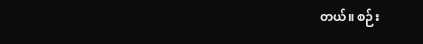တယ်။ စဉ်း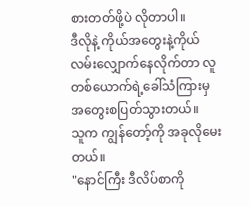စားတတ်ဖို့ပဲ လိုတာပါ။
ဒီလိုနဲ့ ကိုယ်အတွေးနဲ့ကိုယ်လမ်းလျှောက်နေလိုက်တာ လူတစ်ယောက်ရဲ့ခေါ်သံကြားမှ အတွေးစပြတ်သွားတယ်။
သူက ကျွန်တော့်ကို အခုလိုမေးတယ်။
"နောင်ကြီး ဒီလိပ်စာကို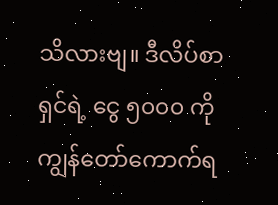သိလားဗျ။ ဒီလိပ်စာရှင်ရဲ့ ငွေ ၅၀၀၀ ကို ကျွန်တော်ကောက်ရ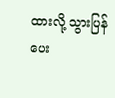ထားလို့ သွားပြန်ပေး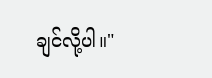ချင်လို့ပါ။"